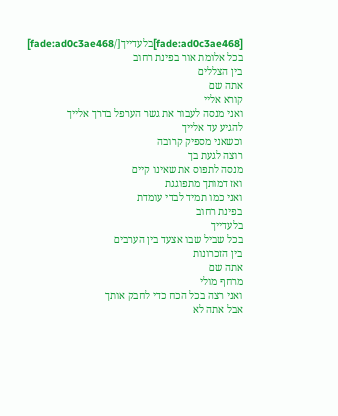[fade:ad0c3ae468]בלעדייך[/fade:ad0c3ae468]
בכל אלומת אור בפינת רחוב
בין הצללים
אתה שם
קורא אליי
ואני מנסה לעבור את גשר הערפל בדרך אלייך
להגיע עד אלייך
וכשאני מספיק קרובה
רוצה לגעת בך
מנסה לתפוס את שאינו קיים
ואז דמותך מתפוגגת
ואני כמו תמיד לבדי עומדת
בפינת רחוב
בלעדייך
בכל שביל שבו אצעד בין הערבים
בין הזכרונות
אתה שם
מרחף מולי
ואני רצה בכל הכח כדי לחבק אותך
אבל אתה לא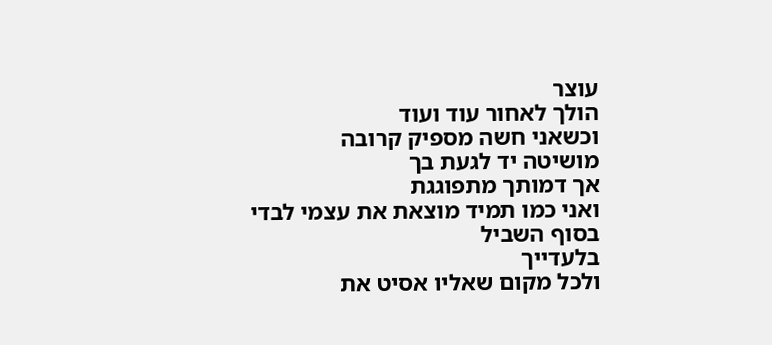עוצר
הולך לאחור עוד ועוד
וכשאני חשה מספיק קרובה
מושיטה יד לגעת בך
אך דמותך מתפוגגת
ואני כמו תמיד מוצאת את עצמי לבדי
בסוף השביל
בלעדייך
ולכל מקום שאליו אסיט את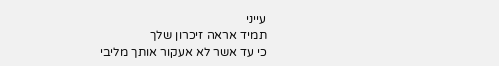עייני
תמיד אראה זיכרון שלך
כי עד אשר לא אעקור אותך מליבי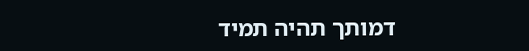דמותך תהיה תמיד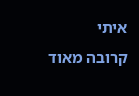איתי
קרובה מאוד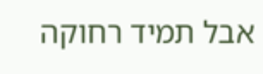אבל תמיד רחוקה